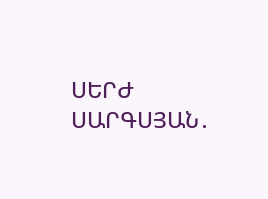ՍԵՐԺ ՍԱՐԳՍՅԱՆ․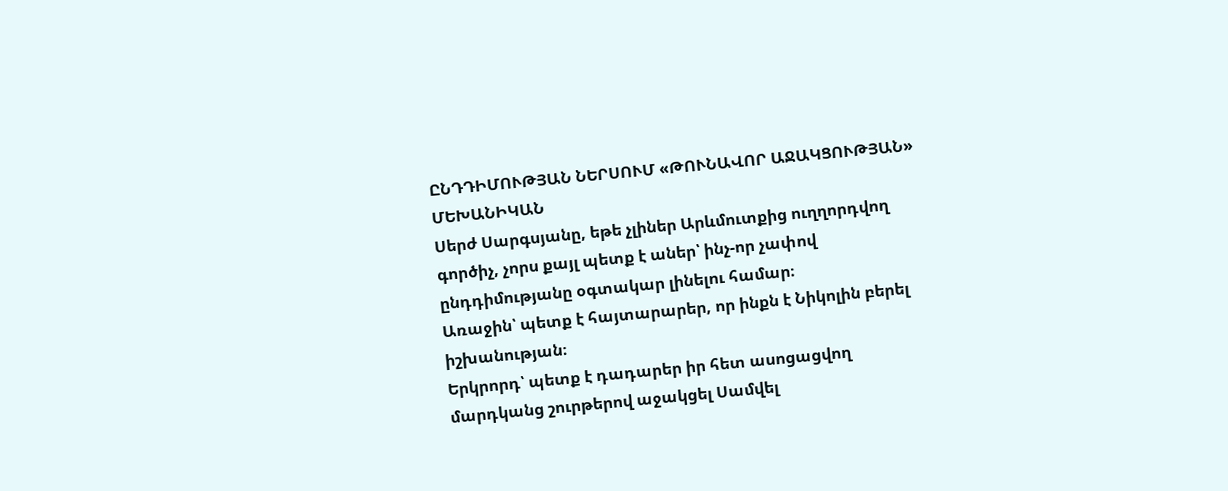ԸՆԴԴԻՄՈՒԹՅԱՆ ՆԵՐՍՈՒՄ «ԹՈՒՆԱՎՈՐ ԱՋԱԿՑՈՒԹՅԱՆ» ՄԵԽԱՆԻԿԱՆ
Սերժ Սարգսյանը, եթե չլիներ Արևմուտքից ուղղորդվող գործիչ, չորս քայլ պետք է աներ՝ ինչ-որ չափով ընդդիմությանը օգտակար լինելու համար։
Առաջին՝ պետք է հայտարարեր, որ ինքն է Նիկոլին բերել իշխանության։
Երկրորդ՝ պետք է դադարեր իր հետ ասոցացվող մարդկանց շուրթերով աջակցել Սամվել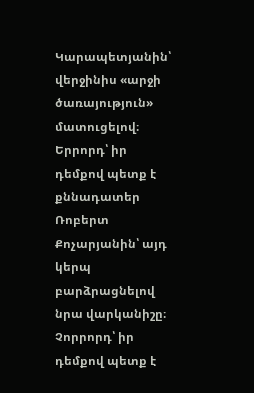Կարապետյանին՝ վերջինիս «արջի ծառայություն» մատուցելով։
Երրորդ՝ իր դեմքով պետք է քննադատեր Ռոբերտ Քոչարյանին՝ այդ կերպ բարձրացնելով նրա վարկանիշը։
Չորրորդ՝ իր դեմքով պետք է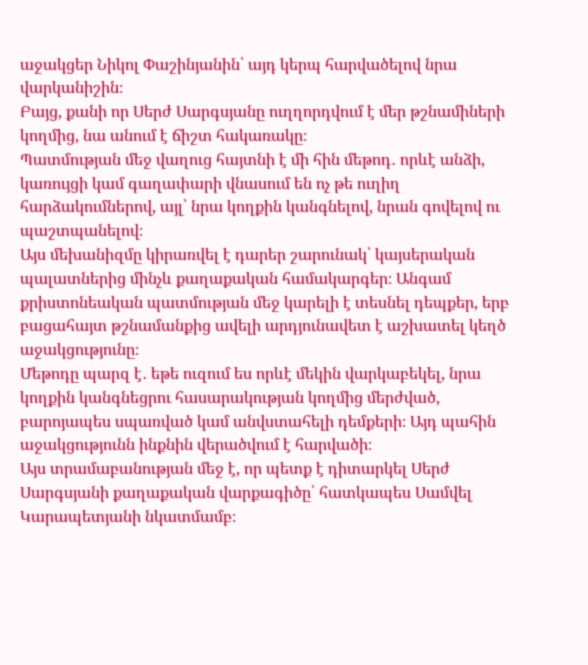աջակցեր Նիկոլ Փաշինյանին՝ այդ կերպ հարվածելով նրա վարկանիշին։
Բայց, քանի որ Սերժ Սարգսյանը ուղղորդվում է մեր թշնամիների կողմից, նա անում է ճիշտ հակառակը։
Պատմության մեջ վաղուց հայտնի է մի հին մեթոդ․ որևէ անձի, կառույցի կամ գաղափարի վնասում են ոչ թե ուղիղ հարձակումներով, այլ՝ նրա կողքին կանգնելով, նրան գովելով ու պաշտպանելով։
Այս մեխանիզմը կիրառվել է դարեր շարունակ՝ կայսերական պալատներից մինչև քաղաքական համակարգեր։ Անգամ քրիստոնեական պատմության մեջ կարելի է տեսնել դեպքեր, երբ բացահայտ թշնամանքից ավելի արդյունավետ է աշխատել կեղծ աջակցությունը։
Մեթոդը պարզ է․ եթե ուզում ես որևէ մեկին վարկաբեկել, նրա կողքին կանգնեցրու հասարակության կողմից մերժված, բարոյապես սպառված կամ անվստահելի դեմքերի։ Այդ պահին աջակցությունն ինքնին վերածվում է հարվածի։
Այս տրամաբանության մեջ է, որ պետք է դիտարկել Սերժ Սարգսյանի քաղաքական վարքագիծը՝ հատկապես Սամվել Կարապետյանի նկատմամբ։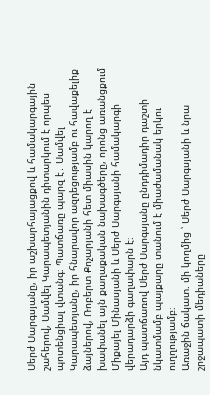Սերժ Սարգսյանը, իր աշխարհայացքով և համակարգային շահերով, Սամվել Կարապետյանին դիտարկում է որպես պոտենցիալ վտանգ։ Պատճառը պարզ է․ Սամվել Կարապետյանը, իր հնարավոր ազդեցությամբ ու հավաքելիք ձայներով, Ռոբերտ Քոչարյանի հետ միասին կարող է խափանել այն քաղաքական նախագծերը, որոնց առանցքում Միքայել Մինասյանի և Սերժ Սարգսյանի համակարգի վերադարձի գաղափարն է։
Այդ պատճառով Սերժ Սարգսյանը ընդդիմադիր դաշտի նկատմամբ պայքարը տանում է միաժամանակ երկու ուղղությամբ։
Առաջին ճակատ. մի կողմից ՝ Սերժ Սարգսյանի և նրա շրջապատի մեդիաները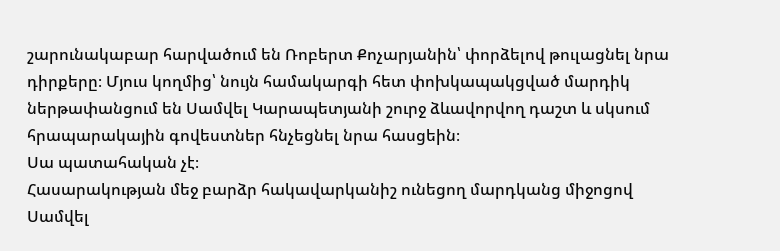շարունակաբար հարվածում են Ռոբերտ Քոչարյանին՝ փորձելով թուլացնել նրա դիրքերը։ Մյուս կողմից՝ նույն համակարգի հետ փոխկապակցված մարդիկ ներթափանցում են Սամվել Կարապետյանի շուրջ ձևավորվող դաշտ և սկսում հրապարակային գովեստներ հնչեցնել նրա հասցեին։
Սա պատահական չէ։
Հասարակության մեջ բարձր հակավարկանիշ ունեցող մարդկանց միջոցով Սամվել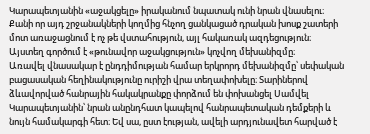Կարապետյանին «աջակցելը» իրականում նպատակ ունի նրան վնասելու։ Քանի որ այդ շրջանակների կողմից հնչող ցանկացած դրական խոսք շատերի մոտ առաջացնում է ոչ թե վստահություն, այլ հակառակ ազդեցություն։
Այստեղ գործում է «թունավոր աջակցություն» կոչվող մեխանիզմը։
Առավել վնասակար է ընդդիմության համար երկրորդ մեխանիզմը՝ սեփական բացասական հեղինակությունը ուրիշի վրա տեղափոխելը։ Տարիներով ձևավորված հանրային հակակրանքը փորձում են փոխանցել Սամվել Կարապետյանին՝ նրան անընդհատ կապելով հանրապետական դեմքերի և նույն համակարգի հետ։ Եվ սա, ըստ էության, ավելի արդյունավետ հարված է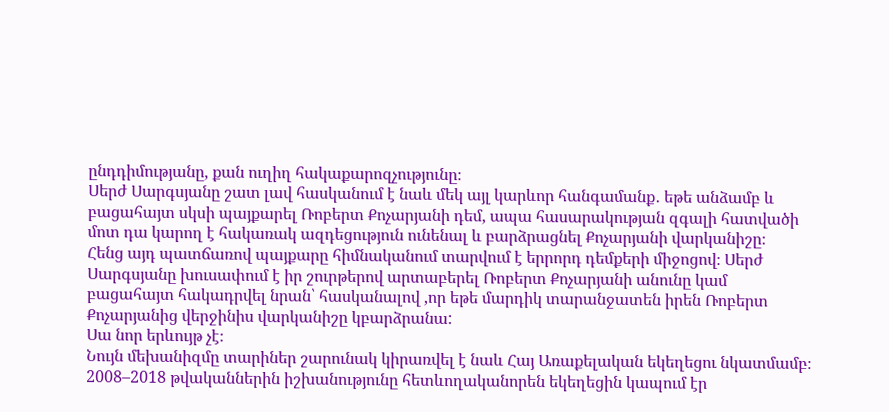ընդդիմությանը, քան ուղիղ հակաքարոզչությունը։
Սերժ Սարգսյանը շատ լավ հասկանում է նաև մեկ այլ կարևոր հանգամանք․ եթե անձամբ և բացահայտ սկսի պայքարել Ռոբերտ Քոչարյանի դեմ, ապա հասարակության զգալի հատվածի մոտ դա կարող է հակառակ ազդեցություն ունենալ և բարձրացնել Քոչարյանի վարկանիշը։
Հենց այդ պատճառով պայքարը հիմնականում տարվում է երրորդ դեմքերի միջոցով։ Սերժ Սարգսյանը խուսափում է իր շուրթերով արտաբերել Ռոբերտ Քոչարյանի անունը կամ բացահայտ հակադրվել նրան՝ հասկանալով ,որ եթե մարդիկ տարանջատեն իրեն Ռոբերտ Քոչարյանից վերջինիս վարկանիշը կբարձրանա:
Սա նոր երևույթ չէ։
Նույն մեխանիզմը տարիներ շարունակ կիրառվել է նաև Հայ Առաքելական եկեղեցու նկատմամբ։
2008–2018 թվականներին իշխանությունը հետևողականորեն եկեղեցին կապում էր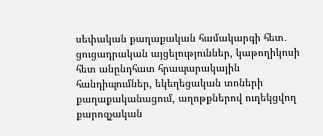սեփական քաղաքական համակարգի հետ․ ցուցադրական այցելություններ, կաթողիկոսի հետ անընդհատ հրապարակային հանդիպումներ, եկեղեցական տոների քաղաքականացում, աղոթքներով ուղեկցվող քարոզչական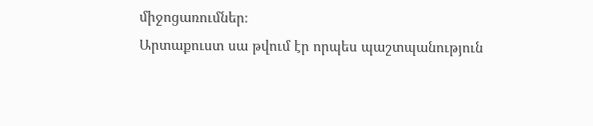միջոցառումներ։
Արտաքուստ սա թվում էր որպես պաշտպանություն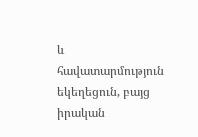և հավատարմություն եկեղեցուն, բայց իրական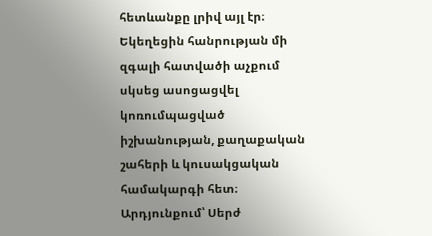հետևանքը լրիվ այլ էր։ Եկեղեցին հանրության մի զգալի հատվածի աչքում սկսեց ասոցացվել կոռումպացված իշխանության, քաղաքական շահերի և կուսակցական համակարգի հետ։ Արդյունքում՝ Սերժ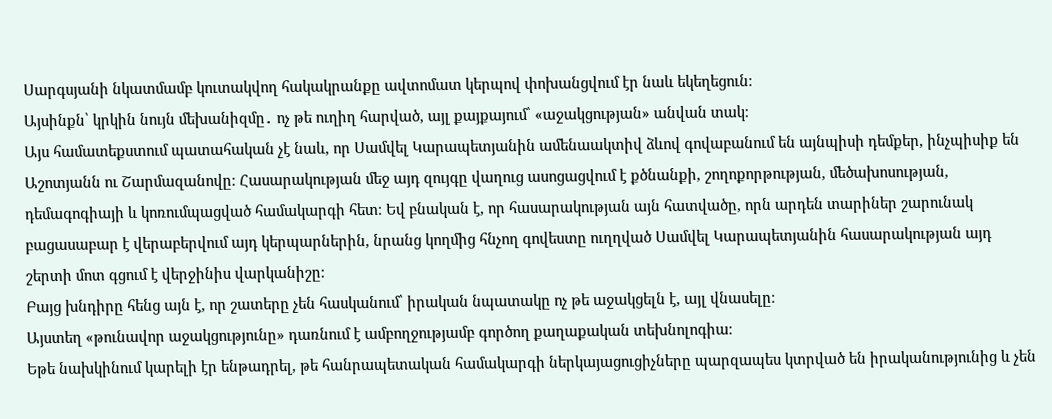Սարգսյանի նկատմամբ կուտակվող հակակրանքը ավտոմատ կերպով փոխանցվում էր նաև եկեղեցուն։
Այսինքն՝ կրկին նույն մեխանիզմը․ ոչ թե ուղիղ հարված, այլ քայքայում՝ «աջակցության» անվան տակ։
Այս համատեքստում պատահական չէ նաև, որ Սամվել Կարապետյանին ամենաակտիվ ձևով գովաբանում են այնպիսի դեմքեր, ինչպիսիք են Աշոտյանն ու Շարմազանովը։ Հասարակության մեջ այդ զույգը վաղուց ասոցացվում է քծնանքի, շողոքորթության, մեծախոսության, դեմագոգիայի և կոռումպացված համակարգի հետ։ Եվ բնական է, որ հասարակության այն հատվածը, որն արդեն տարիներ շարունակ բացասաբար է վերաբերվում այդ կերպարներին, նրանց կողմից հնչող գովեստը ուղղված Սամվել Կարապետյանին հասարակության այդ շերտի մոտ գցում է վերջինիս վարկանիշը։
Բայց խնդիրը հենց այն է, որ շատերը չեն հասկանում՝ իրական նպատակը ոչ թե աջակցելն է, այլ վնասելը։
Այստեղ «թունավոր աջակցությունը» դառնում է ամբողջությամբ գործող քաղաքական տեխնոլոգիա։
Եթե նախկինում կարելի էր ենթադրել, թե հանրապետական համակարգի ներկայացուցիչները պարզապես կտրված են իրականությունից և չեն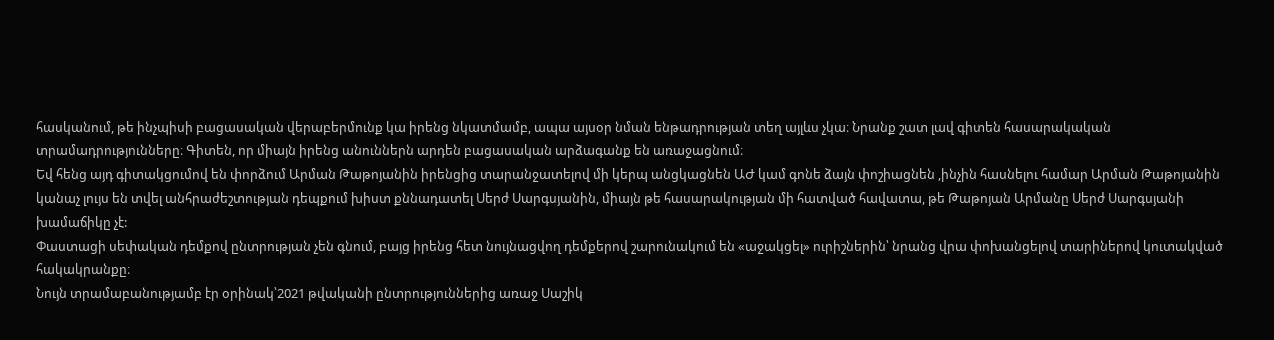հասկանում, թե ինչպիսի բացասական վերաբերմունք կա իրենց նկատմամբ, ապա այսօր նման ենթադրության տեղ այլևս չկա։ Նրանք շատ լավ գիտեն հասարակական տրամադրությունները։ Գիտեն, որ միայն իրենց անուններն արդեն բացասական արձագանք են առաջացնում։
Եվ հենց այդ գիտակցումով են փորձում Արման Թաթոյանին իրենցից տարանջատելով մի կերպ անցկացնեն ԱԺ կամ գոնե ձայն փոշիացնեն ,ինչին հասնելու համար Արման Թաթոյանին կանաչ լույս են տվել անհրաժեշտության դեպքում խիստ քննադատել Սերժ Սարգսյանին, միայն թե հասարակության մի հատված հավատա, թե Թաթոյան Արմանը Սերժ Սարգսյանի խամաճիկը չէ:
Փաստացի սեփական դեմքով ընտրության չեն գնում, բայց իրենց հետ նույնացվող դեմքերով շարունակում են «աջակցել» ուրիշներին՝ նրանց վրա փոխանցելով տարիներով կուտակված հակակրանքը։
Նույն տրամաբանությամբ էր օրինակ՝2021 թվականի ընտրություններից առաջ Սաշիկ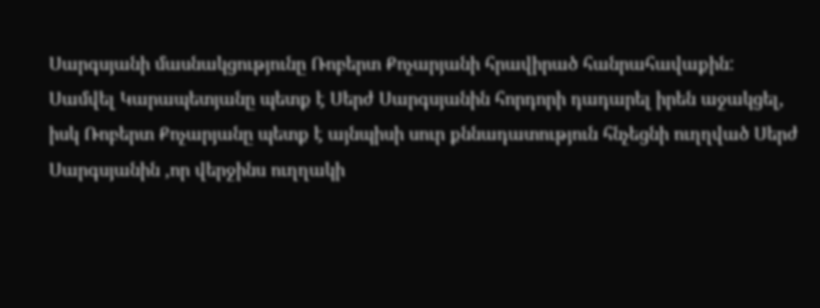Սարգսյանի մասնակցությունը Ռոբերտ Քոչարյանի հրավիրած հանրահավաքին:
Սամվել Կարապետյանը պետք է Սերժ Սարգսյանին հորդորի դադարել իրեն աջակցել, իսկ Ռոբերտ Քոչարյանը պետք է այնպիսի սուր քննադատություն հնչեցնի ուղղված Սերժ Սարգսյանին ,որ վերջինս ուղղակի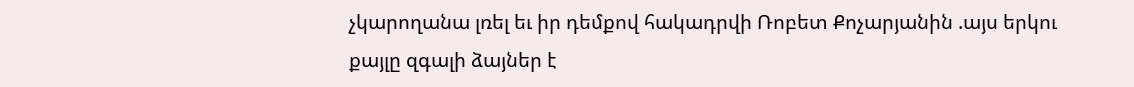չկարողանա լռել եւ իր դեմքով հակադրվի Ռոբետ Քոչարյանին .այս երկու քայլը զգալի ձայներ է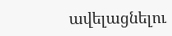ավելացնելու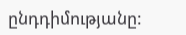ընդդիմությանը: